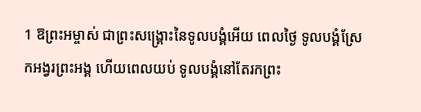1 ឱព្រះអម្ចាស់ ជាព្រះសង្គ្រោះនៃទូលបង្គំអើយ ពេលថ្ងៃ ទូលបង្គំស្រែកអង្វរព្រះអង្គ ហើយពេលយប់ ទូលបង្គំនៅតែរកព្រះ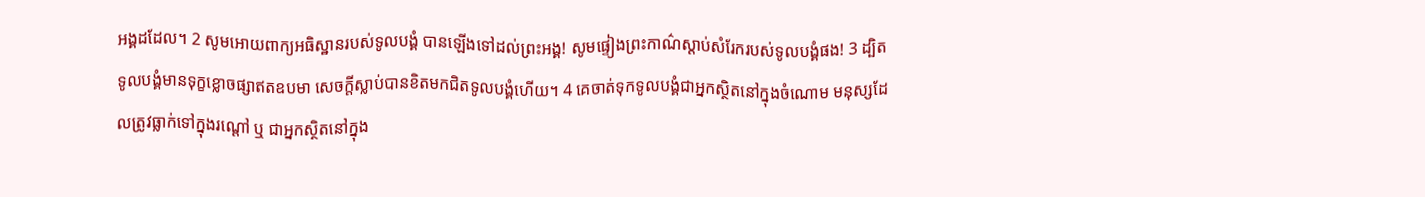អង្គដដែល។ 2 សូមអោយពាក្យអធិស្ឋានរបស់ទូលបង្គំ បានឡើងទៅដល់ព្រះអង្គ! សូមផ្ទៀងព្រះកាណ៌ស្តាប់សំរែករបស់ទូលបង្គំផង! 3 ដ្បិតទូលបង្គំមានទុក្ខខ្លោចផ្សាឥតឧបមា សេចក្តីស្លាប់បានខិតមកជិតទូលបង្គំហើយ។ 4 គេចាត់ទុកទូលបង្គំជាអ្នកស្ថិតនៅក្នុងចំណោម មនុស្សដែលត្រូវធ្លាក់ទៅក្នុងរណ្តៅ ឬ ជាអ្នកស្ថិតនៅក្នុង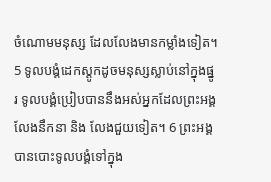ចំណោមមនុស្ស ដែលលែងមានកម្លាំងទៀត។ 5 ទូលបង្គំដេកស្តូកដូចមនុស្សស្លាប់នៅក្នុងផ្នូរ ទូលបង្គំប្រៀបបាននឹងអស់អ្នកដែលព្រះអង្គ លែងនឹកនា និង លែងជួយទៀត។ 6 ព្រះអង្គបានបោះទូលបង្គំទៅក្នុង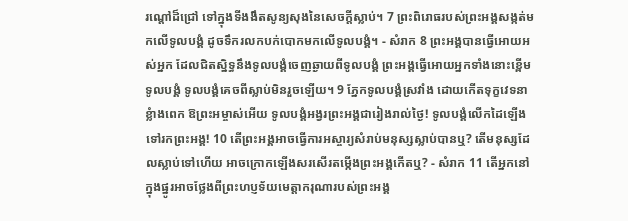រណ្តៅដ៏ជ្រៅ ទៅក្នុងទីងងឹតសូន្យសុងនៃសេចក្តីស្លាប់។ 7 ព្រះពិរោធរបស់ព្រះអង្គសង្កត់មកលើទូលបង្គំ ដូចទឹករលកបក់បោកមកលើទូលបង្គំ។ - សំរាក 8 ព្រះអង្គបានធ្វើអោយអស់អ្នក ដែលជិតស្និទ្ធនឹងទូលបង្គំចេញឆ្ងាយពីទូលបង្គំ ព្រះអង្គធ្វើអោយអ្នកទាំងនោះខ្ពើមទូលបង្គំ ទូលបង្គំគេចពីស្លាប់មិនរួចឡើយ។ 9 ភ្នែកទូលបង្គំស្រវាំង ដោយកើតទុក្ខវេទនាខ្លំាងពេក ឱព្រះអម្ចាស់អើយ ទូលបង្គំអង្វរព្រះអង្គជារៀងរាល់ថ្ងៃ! ទូលបង្គំលើកដៃឡើងទៅរកព្រះអង្គ! 10 តើព្រះអង្គអាចធ្វើការអស្ចារ្យសំរាប់មនុស្សស្លាប់បានឬ? តើមនុស្សដែលស្លាប់ទៅហើយ អាចក្រោកឡើងសរសើរតម្កើងព្រះអង្គកើតឬ? - សំរាក 11 តើអ្នកនៅក្នុងផ្នូរអាចថ្លែងពីព្រះហប្ញទ័យមេត្តាករុណារបស់ព្រះអង្គ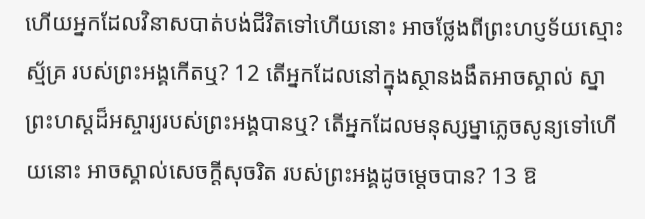ហើយអ្នកដែលវិនាសបាត់បង់ជីវិតទៅហើយនោះ អាចថ្លែងពីព្រះហប្ញទ័យស្មោះស្ម័គ្រ របស់ព្រះអង្គកើតឬ? 12 តើអ្នកដែលនៅក្នុងស្ថានងងឹតអាចស្គាល់ ស្នាព្រះហស្តដ៏អស្ចារ្យរបស់ព្រះអង្គបានឬ? តើអ្នកដែលមនុស្សម្នាភ្លេចសូន្យទៅហើយនោះ អាចស្គាល់សេចក្តីសុចរិត របស់ព្រះអង្គដូចម្តេចបាន? 13 ឱ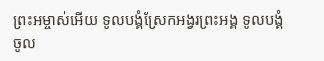ព្រះអម្ចាស់អើយ ទូលបង្គំស្រែកអង្វរព្រះអង្គ ទូលបង្គំចូល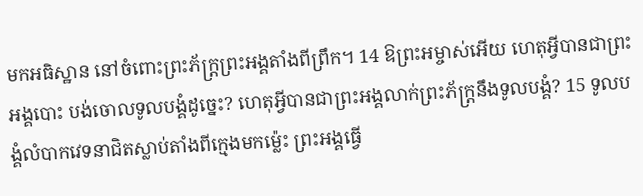មកអធិស្ឋាន នៅចំពោះព្រះភ័ក្ត្រព្រះអង្គតាំងពីព្រឹក។ 14 ឱព្រះអម្ចាស់អើយ ហេតុអ្វីបានជាព្រះអង្គបោះ បង់ចោលទូលបង្គំដូច្នេះ? ហេតុអ្វីបានជាព្រះអង្គលាក់ព្រះភ័ក្ត្រនឹងទូលបង្គំ? 15 ទូលបង្គំលំបាកវេទនាជិតស្លាប់តាំងពីក្មេងមកម៉្លេះ ព្រះអង្គធ្វើ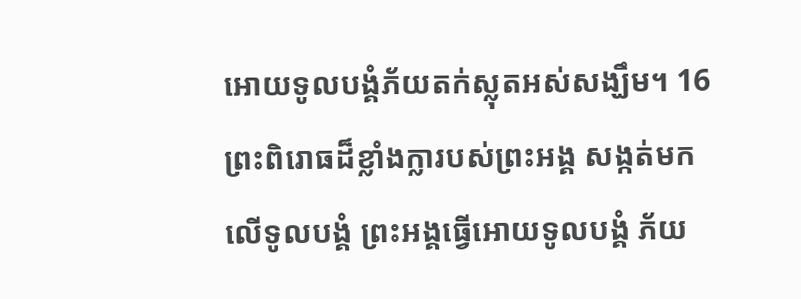អោយទូលបង្គំភ័យតក់ស្លុតអស់សង្ឃឹម។ 16 ព្រះពិរោធដ៏ខ្លាំងក្លារបស់ព្រះអង្គ សង្កត់មកលើទូលបង្គំ ព្រះអង្គធ្វើអោយទូលបង្គំ ភ័យ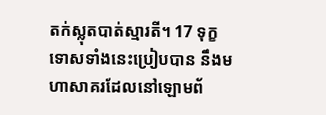តក់ស្លុតបាត់ស្មារតី។ 17 ទុក្ខទោសទាំងនេះប្រៀបបាន នឹងមហាសាគរដែលនៅឡោមព័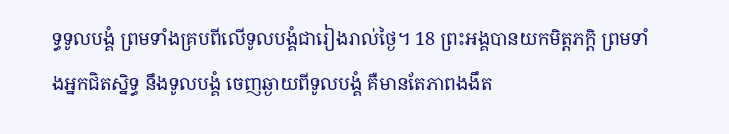ទ្ធទូលបង្គំ ព្រមទាំងគ្របពីលើទូលបង្គំជារៀងរាល់ថ្ងៃ។ 18 ព្រះអង្គបានយកមិត្តភក្តិ ព្រមទាំងអ្នកជិតស្និទ្ធ នឹងទូលបង្គំ ចេញឆ្ងាយពីទូលបង្គំ គឺមានតែភាពងងឹត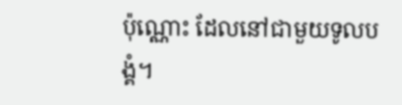ប៉ុណ្ណោះ ដែលនៅជាមួយទូលបង្គំ។